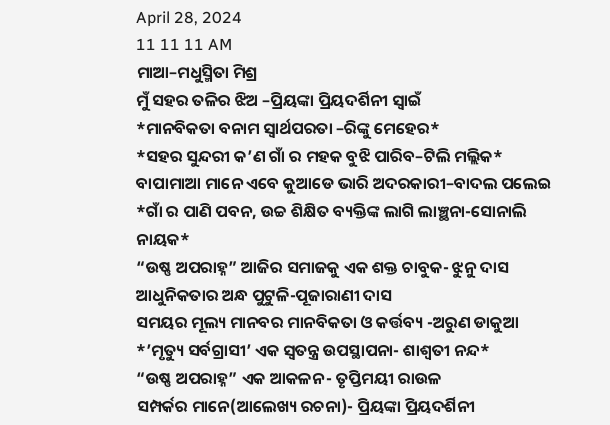April 28, 2024
11 11 11 AM
ମାଆ–ମଧୁସ୍ମିତା ମିଶ୍ର
ମୁଁ ସହର ତଳିର ଝିଅ –ପ୍ରିୟଙ୍କା ପ୍ରିୟଦର୍ଶିନୀ ସ୍ବାଇଁ
*ମାନବିକତା ବନାମ ସ୍ୱାର୍ଥପରତା –ରିଙ୍କୁ ମେହେର*
*ସହର ସୁନ୍ଦରୀ କ’ଣ ଗାଁ ର ମହକ ବୁଝି ପାରିବ–ଟିଲି ମଲ୍ଲିକ*
ବାପାମାଆ ମାନେ ଏବେ କୁଆଡେ ଭାରି ଅଦରକାରୀ–ବାଦଲ ପଲେଇ
*ଗାଁ ର ପାଣି ପବନ, ଉଚ୍ଚ ଶିକ୍ଷିତ ବ୍ୟକ୍ତିଙ୍କ ଲାଗି ଲାଞ୍ଛନା-ସୋନାଲି ନାୟକ*
“ଉଷ୍ଣ ଅପରାହ୍ନ” ଆଜିର ସମାଜକୁ ଏକ ଶକ୍ତ ଚାବୁକ- ଝୁନୁ ଦାସ
ଆଧୁନିକତାର ଅନ୍ଧ ପୁଟୁଳି-ପୂଜାରାଣୀ ଦାସ
ସମୟର ମୂଲ୍ୟ ମାନବର ମାନବିକତା ଓ କର୍ତ୍ତବ୍ୟ -ଅରୁଣ ଡାକୁଆ
*’ମୃତ୍ୟୁ ସର୍ବଗ୍ରାସୀ’ ଏକ ସ୍ୱତନ୍ତ୍ର ଉପସ୍ଥାପନା- ଶାଶ୍ଵତୀ ନନ୍ଦ*
“ଉଷ୍ଣ ଅପରାହ୍ନ” ଏକ ଆକଳନ- ତୃପ୍ତିମୟୀ ରାଉଳ
ସମ୍ପର୍କର ମାନେ(ଆଲେଖ୍ୟ ରଚନା)- ପ୍ରିୟଙ୍କା ପ୍ରିୟଦର୍ଶିନୀ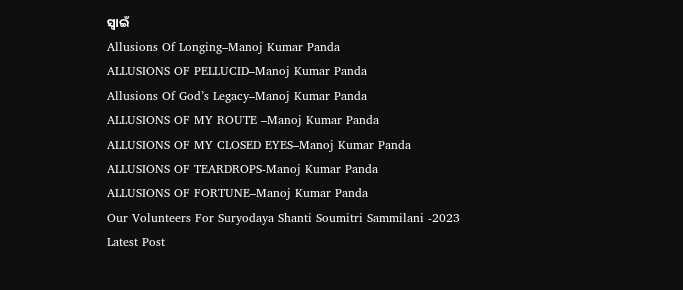ସ୍ୱାଇଁ
Allusions Of Longing–Manoj Kumar Panda
ALLUSIONS OF PELLUCID–Manoj Kumar Panda
Allusions Of God’s Legacy–Manoj Kumar Panda
ALLUSIONS OF MY ROUTE –Manoj Kumar Panda
ALLUSIONS OF MY CLOSED EYES–Manoj Kumar Panda
ALLUSIONS OF TEARDROPS-Manoj Kumar Panda
ALLUSIONS OF FORTUNE–Manoj Kumar Panda
Our Volunteers For Suryodaya Shanti Soumitri Sammilani -2023
Latest Post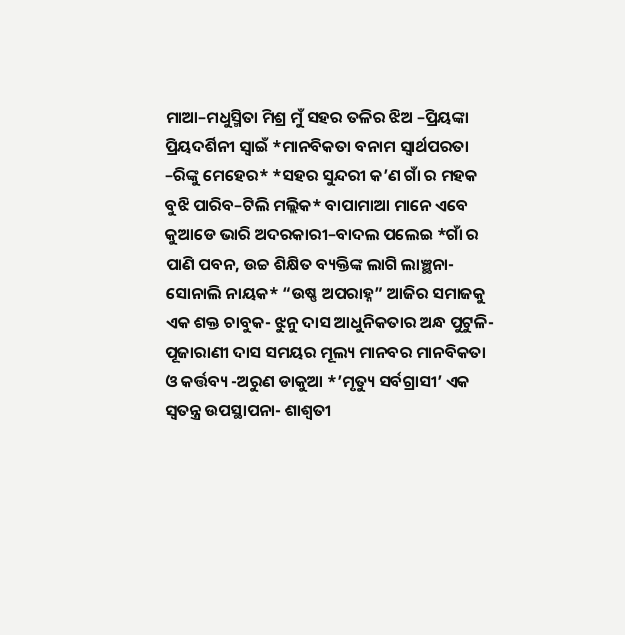ମାଆ–ମଧୁସ୍ମିତା ମିଶ୍ର ମୁଁ ସହର ତଳିର ଝିଅ –ପ୍ରିୟଙ୍କା ପ୍ରିୟଦର୍ଶିନୀ ସ୍ବାଇଁ *ମାନବିକତା ବନାମ ସ୍ୱାର୍ଥପରତା –ରିଙ୍କୁ ମେହେର* *ସହର ସୁନ୍ଦରୀ କ’ଣ ଗାଁ ର ମହକ ବୁଝି ପାରିବ–ଟିଲି ମଲ୍ଲିକ* ବାପାମାଆ ମାନେ ଏବେ କୁଆଡେ ଭାରି ଅଦରକାରୀ–ବାଦଲ ପଲେଇ *ଗାଁ ର ପାଣି ପବନ, ଉଚ୍ଚ ଶିକ୍ଷିତ ବ୍ୟକ୍ତିଙ୍କ ଲାଗି ଲାଞ୍ଛନା-ସୋନାଲି ନାୟକ* “ଉଷ୍ଣ ଅପରାହ୍ନ” ଆଜିର ସମାଜକୁ ଏକ ଶକ୍ତ ଚାବୁକ- ଝୁନୁ ଦାସ ଆଧୁନିକତାର ଅନ୍ଧ ପୁଟୁଳି-ପୂଜାରାଣୀ ଦାସ ସମୟର ମୂଲ୍ୟ ମାନବର ମାନବିକତା ଓ କର୍ତ୍ତବ୍ୟ -ଅରୁଣ ଡାକୁଆ *’ମୃତ୍ୟୁ ସର୍ବଗ୍ରାସୀ’ ଏକ ସ୍ୱତନ୍ତ୍ର ଉପସ୍ଥାପନା- ଶାଶ୍ଵତୀ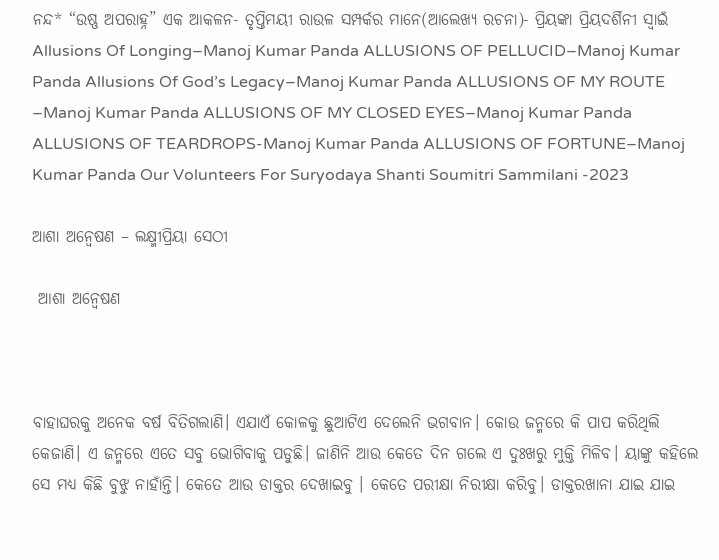ନନ୍ଦ* “ଉଷ୍ଣ ଅପରାହ୍ନ” ଏକ ଆକଳନ- ତୃପ୍ତିମୟୀ ରାଉଳ ସମ୍ପର୍କର ମାନେ(ଆଲେଖ୍ୟ ରଚନା)- ପ୍ରିୟଙ୍କା ପ୍ରିୟଦର୍ଶିନୀ ସ୍ୱାଇଁ Allusions Of Longing–Manoj Kumar Panda ALLUSIONS OF PELLUCID–Manoj Kumar Panda Allusions Of God’s Legacy–Manoj Kumar Panda ALLUSIONS OF MY ROUTE –Manoj Kumar Panda ALLUSIONS OF MY CLOSED EYES–Manoj Kumar Panda ALLUSIONS OF TEARDROPS-Manoj Kumar Panda ALLUSIONS OF FORTUNE–Manoj Kumar Panda Our Volunteers For Suryodaya Shanti Soumitri Sammilani -2023

ଆଶା ଅନ୍ଵେଷଣ – ଲକ୍ଷ୍ମୀପ୍ରିୟା ସେଠୀ

 ଆଶା ଅନ୍ଵେଷଣ



ବାହାଘରକୁ ଅନେକ ବର୍ଷ ବିତିଗଲାଣି। ଏଯାଏଁ କୋଳକୁ ଛୁଆଟିଏ ଦେଲେନି ଭଗବାନ। କୋଉ ଜନ୍ମରେ କି ପାପ କରିଥିଲି କେଜାଣି। ଏ ଜନ୍ମରେ ଏତେ ସବୁ ଭୋଗିବାକୁ ପଡୁଛି। ଜାଣିନି ଆଉ କେତେ ଦିନ ଗଲେ ଏ ଦୁଃଖରୁ ମୁକ୍ତି ମିଳିବ। ୟାଙ୍କୁ କହିଲେ ସେ ମଧ୍ୟ କିଛି ବୁଝୁ ନାହାଁନ୍ତି। କେତେ ଆଉ ଡାକ୍ତର ଦେଖାଇବୁ । କେତେ ପରୀକ୍ଷା ନିରୀକ୍ଷା କରିବୁ। ଡାକ୍ତରଖାନା ଯାଇ ଯାଇ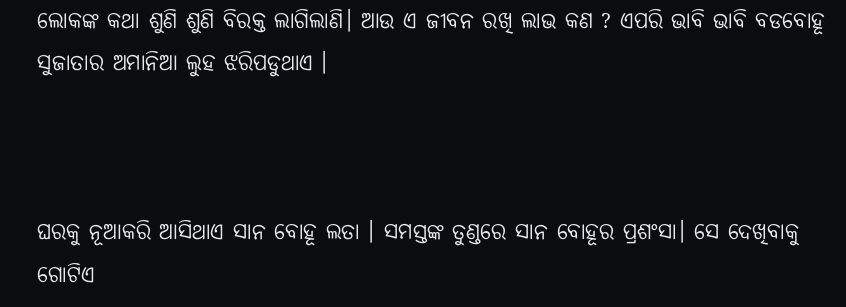ଲୋକଙ୍କ କଥା ଶୁଣି ଶୁଣି ବିରକ୍ତ ଲାଗିଲାଣି। ଆଉ ଏ ଜୀବନ ରଖି ଲାଭ କଣ ? ଏପରି ଭାବି ଭାବି ବଡବୋହୂ ସୁଜାତାର ଅମାନିଆ ଲୁହ ଝରିପଡୁଥାଏ ।



ଘରକୁ ନୂଆକରି ଆସିଥାଏ ସାନ ବୋହୂ ଲତା । ସମସ୍ତଙ୍କ ତୁଣ୍ଡରେ ସାନ ବୋହୂର ପ୍ରଶଂସା। ସେ ଦେଖିବାକୁ ଗୋଟିଏ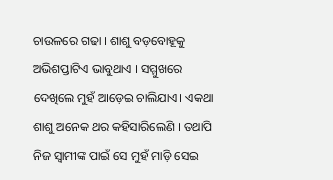ଚାଉଳରେ ଗଢା । ଶାଶୁ ବଡ଼ବୋହୂକୁ ଅଭିଶପ୍ତାଟିଏ ଭାବୁଥାଏ । ସମ୍ମୁଖରେ ଦେଖିଲେ ମୁହଁ ଆଡ଼େଇ ଚାଲିଯାଏ। ଏକଥା ଶାଶୁ ଅନେକ ଥର କହିସାରିଲେଣି । ତଥାପି ନିଜ ସ୍ବାମୀଙ୍କ ପାଇଁ ସେ ମୁହଁ ମାଡ଼ି ସେଇ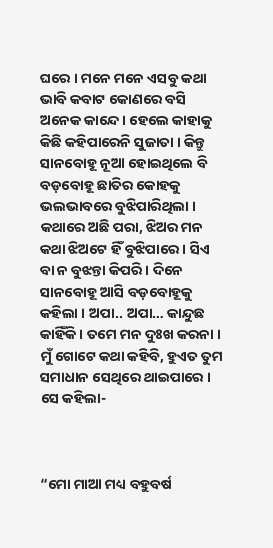ଘରେ । ମନେ ମନେ ଏସବୁ କଥା ଭାବି କବାଟ କୋଣରେ ବସି ଅନେକ କାନ୍ଦେ । ହେଲେ କାହାକୁ କିଛି କହିପାରେନି ସୁଜାତା । କିନ୍ତୁ ସାନବୋହୂ ନୂଆ ହୋଇଥିଲେ ବି ବଡ଼ବୋହୂ ଛାତିର କୋହକୁ ଭଲଭାବରେ ବୁଝିପାରିଥିଲା । କଥାରେ ଅଛି ପରା, ଝିଅର ମନ କଥା ଝିଅଟେ ହିଁ ବୁଝିପାରେ । ସିଏ ବା ନ ବୁଝନ୍ତା କିପରି । ଦିନେ ସାନବୋହୂ ଆସି ବଡ଼ବୋହୂକୁ କହିଲା । ଅପା.. ଅପା… କାନ୍ଦୁଛ କାହିଁକି । ତମେ ମନ ଦୁଃଖ କରନା । ମୁଁ ଗୋଟେ କଥା କହିବି, ହୁଏତ ତୁମ ସମାଧାନ ସେଥିରେ ଥାଇପାରେ । ସେ କହିଲା-



“ମୋ ମାଆ ମଧ୍ୟ ବହୁବର୍ଷ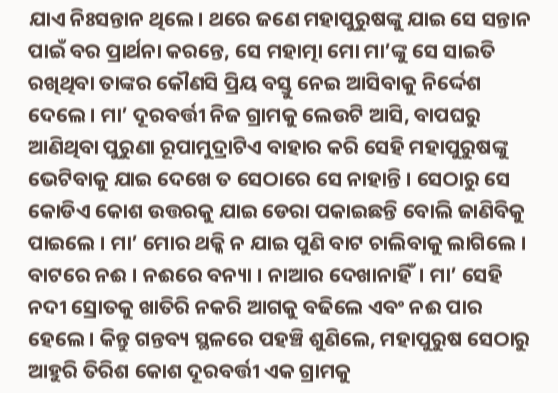ଯାଏ ନିଃସନ୍ତାନ ଥିଲେ। ଥରେ ଜଣେ ମହାପୁରୁଷଙ୍କୁ ଯାଇ ସେ ସନ୍ତାନ ପାଇଁ ବର ପ୍ରାର୍ଥନା କରନ୍ତେ, ସେ ମହାତ୍ମା ମୋ ମା’ଙ୍କୁ ସେ ସାଇତି ରଖିଥିବା ତାଙ୍କର କୌଣସି ପ୍ରିୟ ବସ୍ତୁ ନେଇ ଆସିବାକୁ ନିର୍ଦ୍ଦେଶ ଦେଲେ। ମା’ ଦୂରବର୍ତ୍ତୀ ନିଜ ଗ୍ରାମକୁ ଲେଉଟି ଆସି, ବାପଘରୁ ଆଣିଥିବା ପୁରୁଣା ରୂପାମୁଦ୍ରାଟିଏ ବାହାର କରି ସେହି ମହାପୁରୁଷଙ୍କୁ ଭେଟିବାକୁ ଯାଇ ଦେଖେ ତ ସେଠାରେ ସେ ନାହାନ୍ତି । ସେଠାରୁ ସେ କୋଡିଏ କୋଶ ଉତ୍ତରକୁ ଯାଇ ଡେରା ପକାଇଛନ୍ତି ବୋଲି ଜାଣିବିକୁ ପାଇଲେ । ମା’ ମୋର ଥକ୍କି ନ ଯାଇ ପୁଣି ବାଟ ଚାଲିବାକୁ ଲାଗିଲେ । ବାଟରେ ନଈ । ନଈରେ ବନ୍ୟା । ନାଆର ଦେଖାନାହିଁ। ମା’ ସେହି ନଦୀ ସ୍ରୋତକୁ ଖାତିରି ନକରି ଆଗକୁ ବଢିଲେ ଏବଂ ନଈ ପାର ହେଲେ। କିନ୍ତୁ ଗନ୍ତବ୍ୟ ସ୍ଥଳରେ ପହଞ୍ଚି ଶୁଣିଲେ, ମହାପୁରୁଷ ସେଠାରୁ ଆହୁରି ତିରିଶ କୋଶ ଦୂରବର୍ତ୍ତୀ ଏକ ଗ୍ରାମକୁ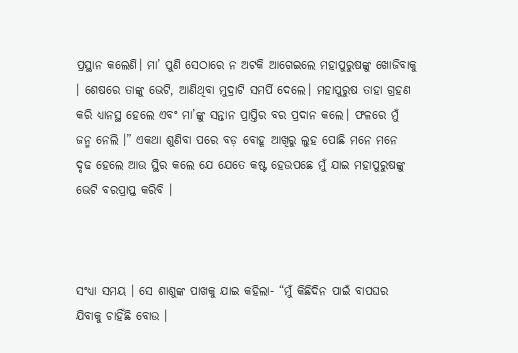ପ୍ରସ୍ଥାନ କଲେଣି। ମା’ ପୁଣି ସେଠାରେ ନ ଅଟକି ଆଗେଇଲେ ମହାପୁରୁଷଙ୍କୁ ଖୋଜିବାକୁ । ଶେଷରେ ତାଙ୍କୁ ଭେଟି, ଆଣିଥିବା ମୁଦ୍ରାଟି ସମର୍ପି ଦେଲେ। ମହାପୁରୁଷ ତାହା ଗ୍ରହଣ କରି ଧ୍ୟାନସ୍ଥ ହେଲେ ଏବଂ ମା’ଙ୍କୁ ସନ୍ତାନ ପ୍ରାପ୍ତିର ବର ପ୍ରଦାନ କଲେ। ଫଳରେ ମୁଁ ଜନ୍ମ ନେଲି ।” ଏକଥା ଶୁଣିବା ପରେ ବଡ଼ ବୋହୂ ଆଖିରୁ ଲୁହ ପୋଛି ମନେ ମନେ ଦୃଢ ହେଲେ ଆଉ ସ୍ଥିର କଲେ ଯେ ଯେତେ କଷ୍ଟ ହେଉପଛେ ମୁଁ ଯାଇ ମହାପୁରୁଷଙ୍କୁ ଭେଟି ବରପ୍ରାପ୍ତ କରିବି ।



ସଂଧ୍ୟା ସମୟ । ସେ ଶାଶୁଙ୍କ ପାଖକୁ ଯାଇ କହିଲା- “ମୁଁ କିଛିଦିନ ପାଇଁ ବାପଘର ଯିବାକୁ ଚାହିଁଛି ବୋଉ ।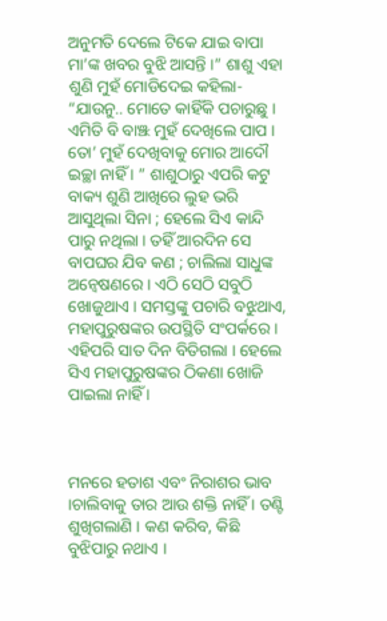ଅନୁମତି ଦେଲେ ଟିକେ ଯାଇ ବାପା ମା’ଙ୍କ ଖବର ବୁଝି ଆସନ୍ତି ।” ଶାଶୁ ଏହା ଶୁଣି ମୁହଁ ମୋଡିଦେଇ କହିଲା- “ଯାଉନୁ.. ମୋତେ କାହିଁକି ପଚାରୁଛୁ । ଏମିତି ବି ବାଞ୍ଝ ମୁହଁ ଦେଖିଲେ ପାପ । ତୋ’ ମୁହଁ ଦେଖିବାକୁ ମୋର ଆଦୌ ଇଚ୍ଛା ନାହିଁ । ” ଶାଶୁଠାରୁ ଏପରି କଟୁ ବାକ୍ୟ ଶୁଣି ଆଖିରେ ଲୁହ ଭରି ଆସୁଥିଲା ସିନା ; ହେଲେ ସିଏ କାନ୍ଦି ପାରୁ ନଥିଲା । ତହିଁ ଆରଦିନ ସେ ବାପଘର ଯିବ କଣ ; ଚାଲିଲା ସାଧୁଙ୍କ ଅନ୍ବେଷଣରେ । ଏଠି ସେଠି ସବୁଠି ଖୋଜୁଥାଏ । ସମସ୍ତଙ୍କୁ ପଚାରି ବଝୁଥାଏ, ମହାପୁରୁଷଙ୍କର ଉପସ୍ଥିତି ସଂପର୍କରେ । ଏହିପରି ସାତ ଦିନ ବିତିଗଲା । ହେଲେ ସିଏ ମହାପୁରୁଷଙ୍କର ଠିକଣା ଖୋଜି ପାଇଲା ନାହିଁ ।



ମନରେ ହତାଶ ଏବଂ ନିରାଶର ଭାବ ।ଚାଲିବାକୁ ତାର ଆଉ ଶକ୍ତି ନାହିଁ । ତଣ୍ଟି ଶୁଖିଗଲାଣି । କଣ କରିବ, କିଛି ବୁଝିପାରୁ ନଥାଏ ।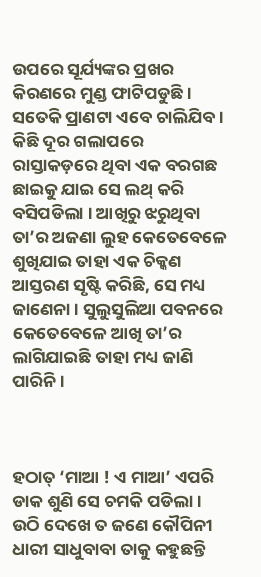ଉପରେ ସୂର୍ଯ୍ୟଙ୍କର ପ୍ରଖର କିରଣରେ ମୁଣ୍ଡ ଫାଟିପଡୁଛି । ସତେକି ପ୍ରାଣଟା ଏବେ ଚାଲିଯିବ । କିଛି ଦୂର ଗଲାପରେ ରାସ୍ତାକଡ଼ରେ ଥିବା ଏକ ବରଗଛ ଛାଇକୁ ଯାଇ ସେ ଲଥ୍ କରି ବସିପଡିଲା । ଆଖିରୁ ଝରୁଥିବା ତା’ର ଅଜଣା ଲୁହ କେତେବେଳେ ଶୁଖିଯାଇ ତାହା ଏକ ଚିକ୍କଣ ଆସ୍ତରଣ ସୃଷ୍ଟି କରିଛି, ସେ ମଧ୍ୟ ଜାଣେନା । ସୁଲୁସୁଲିଆ ପବନରେ କେତେବେଳେ ଆଖି ତା’ର ଲାଗିଯାଇଛି ତାହା ମଧ୍ୟ ଜାଣି ପାରିନି ।



ହଠାତ୍ ‘ମାଆ ! ଏ ମାଆ’ ଏପରି ଡାକ ଶୁଣି ସେ ଚମକି ପଡିଲା । ଉଠି ଦେଖେ ତ ଜଣେ କୌପିନୀ ଧାରୀ ସାଧୁବାବା ତାକୁ କହୁଛନ୍ତି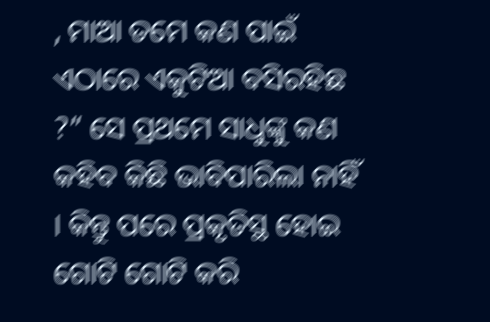, ମାଆ ତମେ କଣ ପାଇଁ ଏଠାରେ ଏକୁଟିଆ ବସିରହିଛ ?” ସେ ପ୍ରଥମେ ସାଧୁଙ୍କୁ କଣ କହିବ କିଛି ଭାବିପାରିଲା ନାହିଁ । କିନ୍ତୁ ପରେ ପ୍ରକୃତିସ୍ଥ ହୋଇ ଗୋଟି ଗୋଟି କରି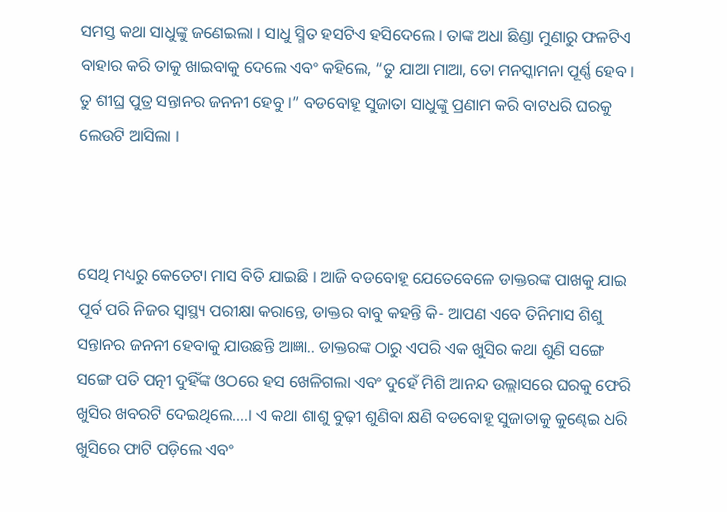ସମସ୍ତ କଥା ସାଧୁଙ୍କୁ ଜଣେଇଲା । ସାଧୁ ସ୍ମିତ ହସଟିଏ ହସିଦେଲେ । ତାଙ୍କ ଅଧା ଛିଣ୍ଡା ମୁଣାରୁ ଫଳଟିଏ ବାହାର କରି ତାକୁ ଖାଇବାକୁ ଦେଲେ ଏବଂ କହିଲେ, “ତୁ ଯାଆ ମାଆ, ତୋ ମନସ୍କାମନା ପୂର୍ଣ୍ଣ ହେବ । ତୁ ଶୀଘ୍ର ପୁତ୍ର ସନ୍ତାନର ଜନନୀ ହେବୁ ।” ବଡବୋହୂ ସୁଜାତା ସାଧୁଙ୍କୁ ପ୍ରଣାମ କରି ବାଟଧରି ଘରକୁ ଲେଉଟି ଆସିଲା ।



ସେଥି ମଧ୍ୟରୁ କେତେଟା ମାସ ବିତି ଯାଇଛି । ଆଜି ବଡବୋହୂ ଯେତେବେଳେ ଡାକ୍ତରଙ୍କ ପାଖକୁ ଯାଇ ପୂର୍ବ ପରି ନିଜର ସ୍ବାସ୍ଥ୍ୟ ପରୀକ୍ଷା କରାନ୍ତେ, ଡାକ୍ତର ବାବୁ କହନ୍ତି କି- ଆପଣ ଏବେ ତିନିମାସ ଶିଶୁ ସନ୍ତାନର ଜନନୀ ହେବାକୁ ଯାଉଛନ୍ତି ଆଜ୍ଞା.. ଡାକ୍ତରଙ୍କ ଠାରୁ ଏପରି ଏକ ଖୁସିର କଥା ଶୁଣି ସଙ୍ଗେ ସଙ୍ଗେ ପତି ପତ୍ନୀ ଦୁହିଁଙ୍କ ଓଠରେ ହସ ଖେଳିଗଲା ଏବଂ ଦୁହେଁ ମିଶି ଆନନ୍ଦ ଉଲ୍ଲାସରେ ଘରକୁ ଫେରି ଖୁସିର ଖବରଟି ଦେଇଥିଲେ….। ଏ କଥା ଶାଶୁ ବୁଢ଼ୀ ଶୁଣିବା କ୍ଷଣି ବଡବୋହୂ ସୁଜାତାକୁ କୁଣ୍ଢେଇ ଧରି ଖୁସିରେ ଫାଟି ପଡ଼ିଲେ ଏବଂ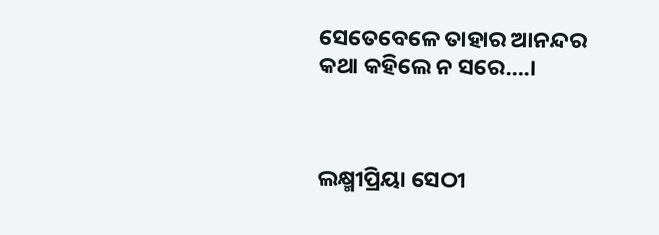ସେତେବେଳେ ତାହାର ଆନନ୍ଦର କଥା କହିଲେ ନ ସରେ….।



ଲକ୍ଷ୍ମୀପ୍ରିୟା ସେଠୀ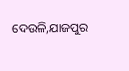ଦେଉଳି,ଯାଜପୁର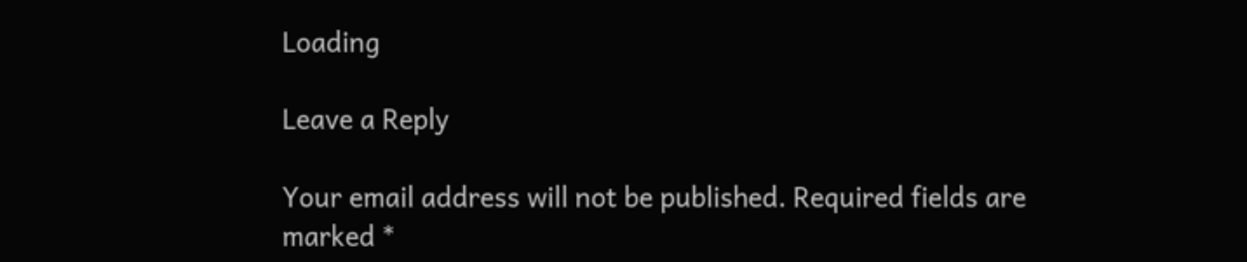Loading

Leave a Reply

Your email address will not be published. Required fields are marked *